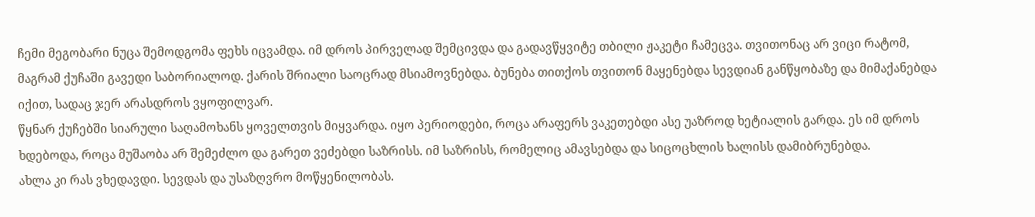ჩემი მეგობარი ნუცა შემოდგომა ფეხს იცვამდა. იმ დროს პირველად შემცივდა და გადავწყვიტე თბილი ჟაკეტი ჩამეცვა. თვითონაც არ ვიცი რატომ, მაგრამ ქუჩაში გავედი საბორიალოდ. ქარის შრიალი საოცრად მსიამოვნებდა. ბუნება თითქოს თვითონ მაყენებდა სევდიან განწყობაზე და მიმაქანებდა იქით, სადაც ჯერ არასდროს ვყოფილვარ.
წყნარ ქუჩებში სიარული საღამოხანს ყოველთვის მიყვარდა. იყო პერიოდები, როცა არაფერს ვაკეთებდი ასე უაზროდ ხეტიალის გარდა. ეს იმ დროს ხდებოდა, როცა მუშაობა არ შემეძლო და გარეთ ვეძებდი საზრისს. იმ საზრისს, რომელიც ამავსებდა და სიცოცხლის ხალისს დამიბრუნებდა.
ახლა კი რას ვხედავდი. სევდას და უსაზღვრო მოწყენილობას.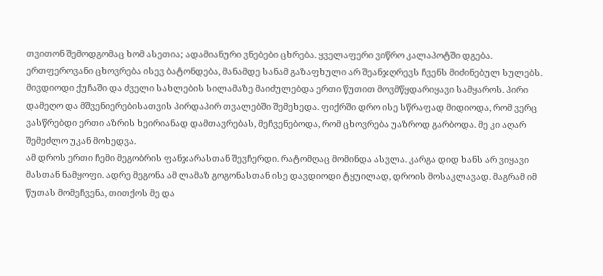თვითონ შემოდგომაც ხომ ასეთია; ადამიანური ვნებები ცხრება. ყველაფერი ვიწრო კალაპოტში დგება. ერთფეროვანი ცხოვრება ისევ ბატონდება, მანამდე სანამ გაზაფხული არ შეანჯღრევს ჩვენს მიძინებულ სულებს.
მივდიოდი ქუჩაში და ძველი სახლების სილამაზე მაიძულებდა ერთი წუთით მოვმწყდარიყავი სამყაროს. პირი დამეღო და მშვენიერებისათვის პირდაპირ თვალებში შემეხედა. ფიქრში დრო ისე სწრაფად მიდიოდა, რომ ვერც ვასწრებდი ერთი აზრის ხეირიანად დამთავრებას, მეჩვენებოდა, რომ ცხოვრება უაზროდ გარბოდა. მე კი აღარ შემეძლო უკან მოხედვა.
ამ დროს ერთი ჩემი მეგობრის ფანჯარასთან შევჩერდი. რატომღაც მომინდა ასვლა. კარგა დიდ ხანს არ ვიყავი მასთან ნამყოფი. ადრე მეგონა ამ ლამაზ გოგონასთან ისე დავდიოდი ტყუილად, დროის მოსაკლავად. მაგრამ იმ წუთას მომეჩვენა, თითქოს მე და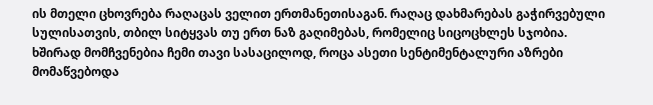ის მთელი ცხოვრება რაღაცას ველით ერთმანეთისაგან. რაღაც დახმარებას გაჭირვებული სულისათვის, თბილ სიტყვას თუ ერთ ნაზ გაღიმებას, რომელიც სიცოცხლეს სჯობია.
ხშირად მომჩვენებია ჩემი თავი სასაცილოდ, როცა ასეთი სენტიმენტალური აზრები მომაწვებოდა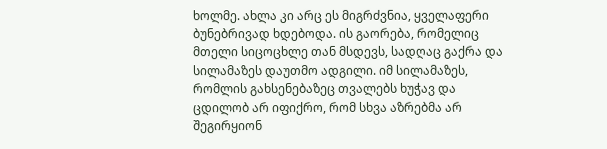ხოლმე. ახლა კი არც ეს მიგრძვნია, ყველაფერი ბუნებრივად ხდებოდა. ის გაორება, რომელიც მთელი სიცოცხლე თან მსდევს, სადღაც გაქრა და სილამაზეს დაუთმო ადგილი. იმ სილამაზეს, რომლის გახსენებაზეც თვალებს ხუჭავ და ცდილობ არ იფიქრო, რომ სხვა აზრებმა არ შეგირყიონ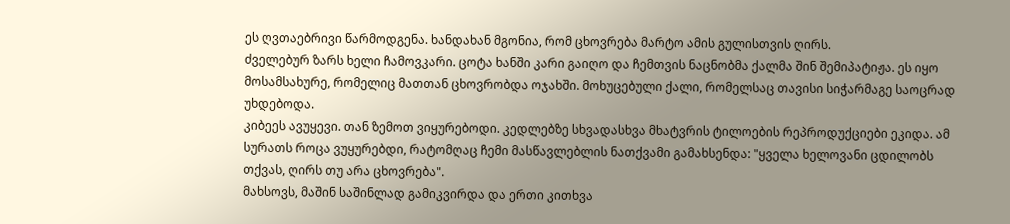ეს ღვთაებრივი წარმოდგენა. ხანდახან მგონია, რომ ცხოვრება მარტო ამის გულისთვის ღირს.
ძველებურ ზარს ხელი ჩამოვკარი. ცოტა ხანში კარი გაიღო და ჩემთვის ნაცნობმა ქალმა შინ შემიპატიჟა. ეს იყო მოსამსახურე, რომელიც მათთან ცხოვრობდა ოჯახში. მოხუცებული ქალი, რომელსაც თავისი სიჭარმაგე საოცრად უხდებოდა.
კიბეეს ავუყევი. თან ზემოთ ვიყურებოდი. კედლებზე სხვადასხვა მხატვრის ტილოების რეპროდუქციები ეკიდა. ამ სურათს როცა ვუყურებდი, რატომღაც ჩემი მასწავლებლის ნათქვამი გამახსენდა: "ყველა ხელოვანი ცდილობს თქვას, ღირს თუ არა ცხოვრება".
მახსოვს, მაშინ საშინლად გამიკვირდა და ერთი კითხვა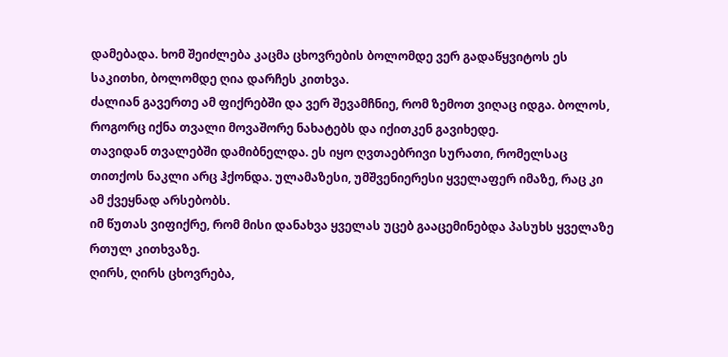დამებადა. ხომ შეიძლება კაცმა ცხოვრების ბოლომდე ვერ გადაწყვიტოს ეს საკითხი, ბოლომდე ღია დარჩეს კითხვა.
ძალიან გავერთე ამ ფიქრებში და ვერ შევამჩნიე, რომ ზემოთ ვიღაც იდგა. ბოლოს, როგორც იქნა თვალი მოვაშორე ნახატებს და იქითკენ გავიხედე.
თავიდან თვალებში დამიბნელდა. ეს იყო ღვთაებრივი სურათი, რომელსაც თითქოს ნაკლი არც ჰქონდა. ულამაზესი, უმშვენიერესი ყველაფერ იმაზე, რაც კი ამ ქვეყნად არსებობს.
იმ წუთას ვიფიქრე, რომ მისი დანახვა ყველას უცებ გააცემინებდა პასუხს ყველაზე რთულ კითხვაზე.
ღირს, ღირს ცხოვრება,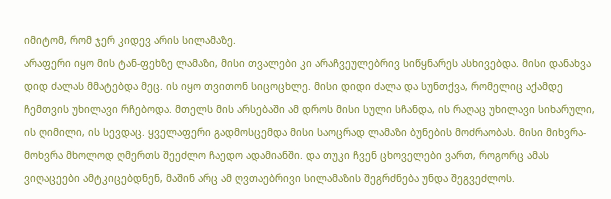იმიტომ, რომ ჯერ კიდევ არის სილამაზე.
არაფერი იყო მის ტან-ფეხზე ლამაზი, მისი თვალები კი არაჩვეულებრივ სიწყნარეს ასხივებდა. მისი დანახვა დიდ ძალას მმატებდა მეც. ის იყო თვითონ სიცოცხლე. მისი დიდი ძალა და სუნთქვა, რომელიც აქამდე ჩემთვის უხილავი რჩებოდა. მთელს მის არსებაში ამ დროს მისი სული სჩანდა, ის რაღაც უხილავი სიხარული, ის ღიმილი, ის სევდაც. ყველაფერი გადმოსცემდა მისი საოცრად ლამაზი ბუნების მოძრაობას. მისი მიხვრა-მოხვრა მხოლოდ ღმერთს შეეძლო ჩაედო ადამიანში. და თუკი ჩვენ ცხოველები ვართ, როგორც ამას ვიღაცეები ამტკიცებდნენ, მაშინ არც ამ ღვთაებრივი სილამაზის შეგრძნება უნდა შეგვეძლოს.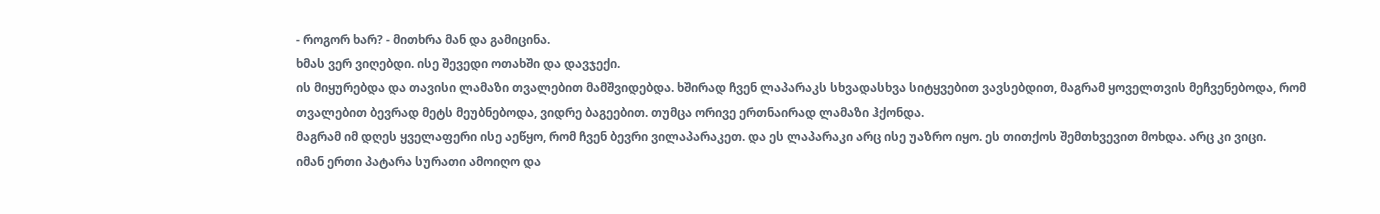- როგორ ხარ? - მითხრა მან და გამიცინა.
ხმას ვერ ვიღებდი. ისე შევედი ოთახში და დავჯექი.
ის მიყურებდა და თავისი ლამაზი თვალებით მამშვიდებდა. ხშირად ჩვენ ლაპარაკს სხვადასხვა სიტყვებით ვავსებდით, მაგრამ ყოველთვის მეჩვენებოდა, რომ თვალებით ბევრად მეტს მეუბნებოდა, ვიდრე ბაგეებით. თუმცა ორივე ერთნაირად ლამაზი ჰქონდა.
მაგრამ იმ დღეს ყველაფერი ისე აეწყო, რომ ჩვენ ბევრი ვილაპარაკეთ. და ეს ლაპარაკი არც ისე უაზრო იყო. ეს თითქოს შემთხვევით მოხდა. არც კი ვიცი.
იმან ერთი პატარა სურათი ამოიღო და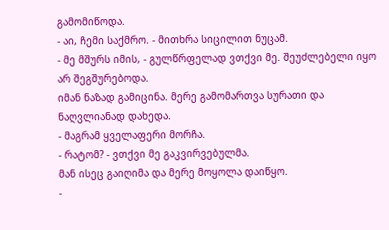გამომიწოდა.
- აი, ჩემი საქმრო. - მითხრა სიცილით ნუცამ.
- მე მშურს იმის, - გულწრფელად ვთქვი მე. შეუძლებელი იყო არ შეგშურებოდა.
იმან ნაზად გამიცინა. მერე გამომართვა სურათი და ნაღვლიანად დახედა.
- მაგრამ ყველაფერი მორჩა.
- რატომ? - ვთქვი მე გაკვირვებულმა.
მან ისეც გაიღიმა და მერე მოყოლა დაიწყო.
-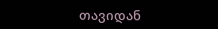თავიდან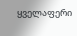ყველაფერი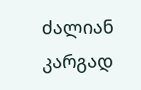ძალიან კარგად